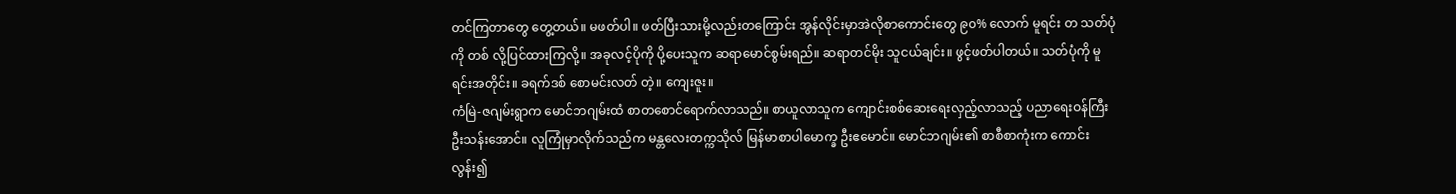တင်ကြတာတွေ တွေ့တယ်။ မဖတ်ပါ။ ဖတ်ပြီးသားမို့လည်းတကြောင်း အွန်လိုင်းမှာအဲလိုစာကောင်းတွေ ၉၀% လောက် မူရင်း တ သတ်ပုံကို တစ် လို့ပြင်ထားကြလို့။ အခုလင့်ပိုကို ပို့ပေးသူက ဆရာမောင်စွမ်းရည်။ ဆရာတင်မိုး သူငယ်ချင်း။ ဖွင့်ဖတ်ပါတယ်။ သတ်ပုံကို မူရင်းအတိုင်း။ ခရက်ဒစ် စောမင်းလတ် တဲ့။ ကျေးဇူး။
ကံမြဲ-ဇဂျမ်းရွာက မောင်ဘဂျမ်းထံ စာတစောင်ရောက်လာသည်။ စာယူလာသူက ကျောင်းစစ်ဆေးရေးလှည့်လာသည့် ပညာရေးဝန်ကြီး ဦးသန်းအောင်။ လူကြုံမှာလိုက်သည်က မန္တလေးတက္ကသိုလ် မြန်မာစာပါမောက္ခ ဦးဧမောင်။ မောင်ဘဂျမ်း၏ စာစီစာကုံးက ကောင်းလွန်း၍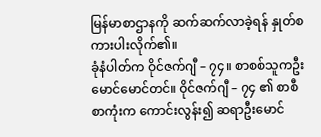မြန်မာစာဌာနကို ဆက်ဆက်လာခဲ့ရန် နှုတ်စကားပါးလိုက်၏။
ခုံနံပါတ်က ဝိုင်ဇက်ဂျီ – ၇၄။ စာစစ်သူကဦးမောင်မောင်တင်။ ဝိုင်ဇက်ဂျီ – ၇၄ ၏ စာစီစာကုံးက ကောင်းလွန်း၍ ဆရာဦးမောင်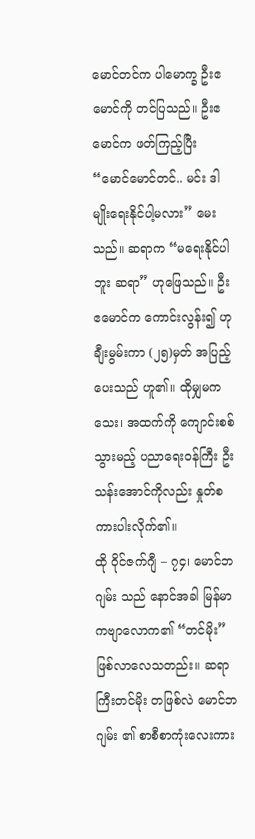မောင်တင်က ပါမောက္ခ ဦးဧမောင်ကို တင်ပြသည်။ ဦးဧမောင်က ဖတ်ကြည့်ပြီး “မောင်မောင်တင်.. မင်း ဒါမျိုးရေးနိုင်ပါ့မလား” မေးသည်။ ဆရာက “မရေးနိုင်ပါဘူး ဆရာ” ဟုဖြေသည်။ ဦးဧမောင်က ကောင်းလွန်း၍ ဟုချီးမွမ်းကာ (၂၅)မှတ် အပြည့်ပေးသည် ဟူ၏။ ထိုမျှမကသေး၊ အထက်ကို ကျောင်းစစ်သွားမည့် ပညာရေးဝန်ကြီး ဦးသန်းအောင်ကိုလည်း နှုတ်စကားပါးလိုက်၏။
ထို ဝိုင်ဇက်ဂျီ – ၇၄၊ မောင်ဘဂျမ်း သည် နောင်အခါ မြန်မာကဗျာလောက၏ “တင်မိုး” ဖြစ်လာလေသတည်း။ ဆရာကြီးတင်မိုး တဖြစ်လဲ မောင်ဘဂျမ်း ၏ စာစီစာကုံးလေးကား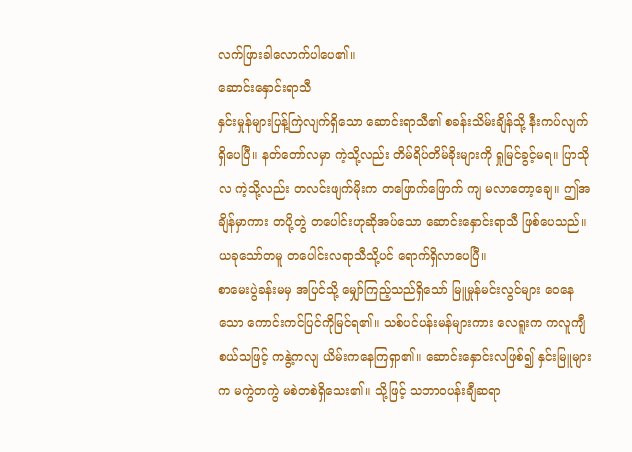လက်ဖြားခါလောက်ပါပေ၏။
ဆောင်းနှောင်းရာသီ
နှင်းမှုန်များပြန့်ကြဲလျက်ရှိသော ဆောင်းရာသီ၏ စခန်းသိမ်းချိန်သို့ နီးကပ်လျက် ရှိပေပြီ။ နတ်တော်လမှာ ကဲ့သို့လည်း တိမ်ရိပ်တိမ်ခိုးများကို ရှုမြင်ခွင့်မရ။ ပြာသိုလ ကဲ့သို့လည်း တလင်းဖျက်မိုးက တဖြောက်ဖြောက် ကျ မလာတော့ချေ။ ဤအချိန်မှာကား တပို့တွဲ တပေါင်းဟုဆိုအပ်သော ဆောင်းနှောင်းရာသီ ဖြစ်ပေသည်။
ယခုသော်တမူ တပေါင်းလရာသီသို့ပင် ရောက်ရှိလာပေပြီ။
စာမေးပွဲခန်းမမှ အပြင်သို့ မျှော်ကြည့်သည်ရှိသော် မြူမှုန်မင်းလွင်များ ဝေနေသော ကောင်းကင်ပြင်ကိုမြင်ရ၏။ သစ်ပင်ပန်းမန်များကား လေရူးက ကလူကျီစယ်သဖြင့် ကနွဲ့ကလျ ယိမ်းကနေကြရှာ၏။ ဆောင်းနှောင်းလဖြစ်၍ နှင်းမြူများက မကွဲတကွဲ မစဲတစဲရှိသေး၏။ သို့ဖြင့် သဘာဝပန်းချီဆရာ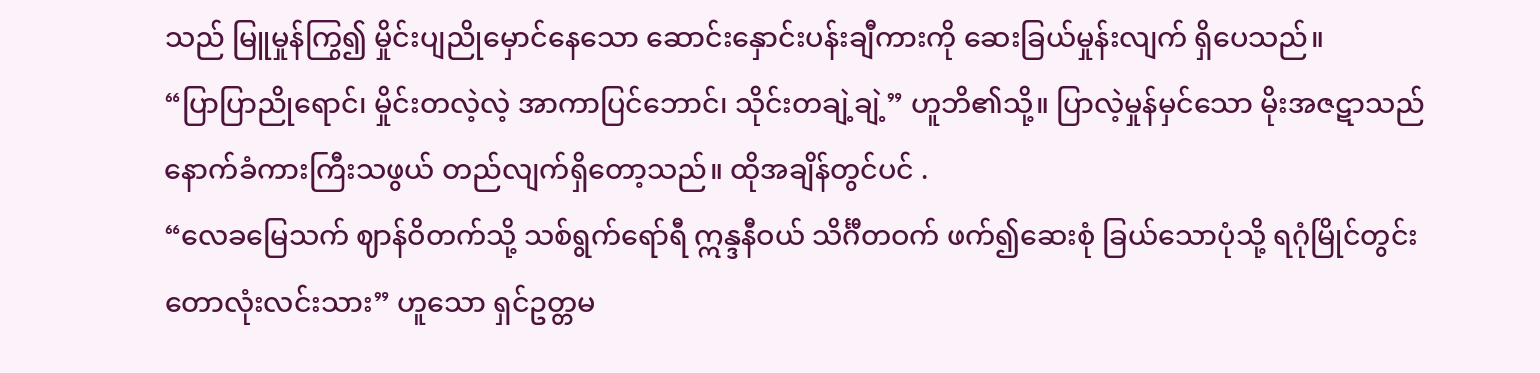သည် မြူမှုန်ကြွ၍ မှိုင်းပျညိုမှောင်နေသော ဆောင်းနှောင်းပန်းချီကားကို ဆေးခြယ်မှုန်းလျက် ရှိပေသည်။
“ပြာပြာညိုရောင်၊ မှိုင်းတလဲ့လဲ့ အာကာပြင်ဘောင်၊ သိုင်းတချဲ့ချဲ့” ဟူဘိ၏သို့။ ပြာလဲ့မှုန်မှင်သော မိုးအဇဋာသည် နောက်ခံကားကြီးသဖွယ် တည်လျက်ရှိတော့သည်။ ထိုအချိန်တွင်ပင် .
“လေခမြေသက် ဈာန်ဝိတက်သို့ သစ်ရွက်ရော်ရီ ဣန္ဒနီဝယ် သိင်္ဂီတဝက် ဖက်၍ဆေးစုံ ခြယ်သောပုံသို့ ရဂုံမြိုင်တွင်း တောလုံးလင်းသား” ဟူသော ရှင်ဥတ္တမ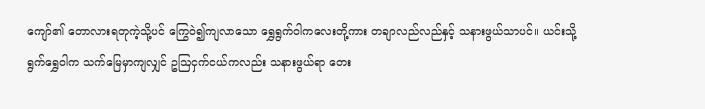ကျော်၏ တောလားရတုကဲ့သို့ပင် ကြွေဝဲ၍ကျလာသော ရွှေရွက်ဝါကလေးတို့ကား တချာလည်လည်နှင့် သနားဖွယ်သာပင်။ ယင်းသို့ ရွက်ရွှေဝါက သက်မြေမှာကျလျှင် ဥဩငှက်ငယ်ကလည်း သနားဖွယ်ရာ တေး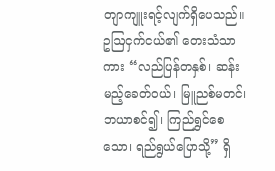တျာကျူးရင့်လျက်ရှိပေသည်။ ဥဩငှက်ငယ်၏ တေးသံသာကား “လည်ပြန်တနှစ်၊ ဆန်းမည့်ခေတ်ဝယ်၊ မြူညစ်မတင်၊ ဘယာစင်၍၊ ကြည်ရွှင်စေသော၊ ရည်ရွယ်ပြောသို့” ရှိ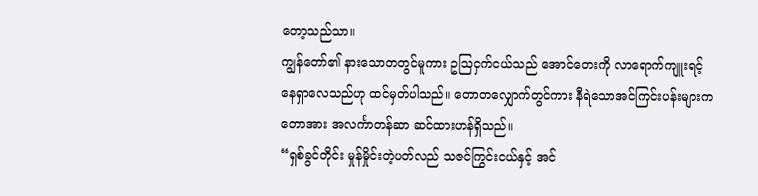တော့သည်သာ။
ကျွန်တော်၏ နားသောတတွင်မူကား ဥဩငှက်ငယ်သည် အောင်တေးကို လာရောက်ကျူးရင့်နေရှာလေသည်ဟု ထင်မှတ်ပါသည်။ တောတလျှောက်တွင်ကား နီရဲသောအင်ကြင်းပန်းများက တောအား အလင်္ကာတန်ဆာ ဆင်ထားဟန်ရှိသည်။
“ရှစ်ခွင်တိုင်း မှုန်မှိုင်းတဲ့ပတ်လည် သဇင်ကြွင်းငယ်နှင့် အင်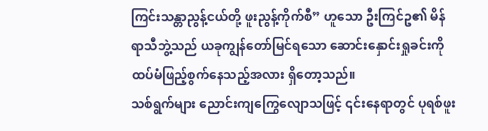ကြင်းသန္တာညွန့်ငယ်တို့ ဖူးညွန့်ကိုက်စီ” ဟူသော ဦးကြင်ဥ၏ မိန်ရာသီဘွဲ့သည် ယခုကျွန်တော်မြင်ရသော ဆောင်းနှောင်းရှုခင်းကို ထပ်မံဖြည့်စွက်နေသည့်အလား ရှိတော့သည်။
သစ်ရွက်များ ညောင်းကျကြွေလျောသဖြင့် ၎င်းနေရာတွင် ပုရစ်ဖူး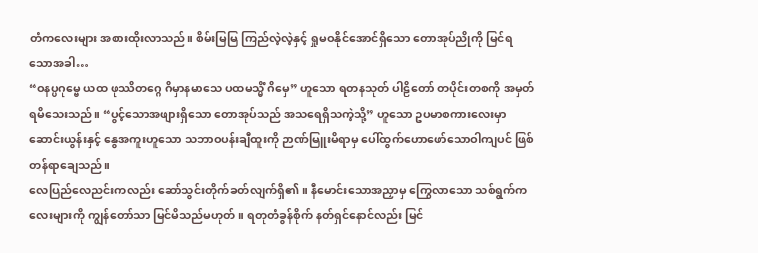တံကလေးများ အစားထိုးလာသည်။ စိမ်းမြမြ ကြည်လဲ့လဲ့နှင့် ရှုမဝနိုင်အောင်ရှိသော တောအုပ်ညိုကို မြင်ရသောအခါ…
“ဝနပ္ပဂုမ္ဗေ ယထ ဖုဿိတဂ္ဂေ ဂိမှာနမာသေ ပထမသ္မိံ ဂိမှေ” ဟူသော ရတနသုတ် ပါဠိတော် တပိုင်းတစကို အမှတ်ရမိသေးသည်။ “ပွင့်သောအဖျားရှိသော တောအုပ်သည် အသရေရှိသကဲ့သို့” ဟူသော ဥပမာစကားလေးမှာ ဆောင်းယွန်းနှင့် နွေအကူးဟူသော သဘာဝပန်းချီထူးကို ဉာဏ်မြူးမိရာမှ ပေါ်ထွက်ဟောဖော်သောဝါကျပင် ဖြစ်တန်ရာချေသည်။
လေပြည်လေညင်းကလည်း ဆော်သွင်းတိုက်ခတ်လျက်ရှိ၏။ နီမောင်းသောအညှာမှ ကြွေလာသော သစ်ရွက်ကလေးများကို ကျွန်တော်သာ မြင်မိသည်မဟုတ်။ ရတုတံခွန်စိုက် နတ်ရှင်နောင်လည်း မြင်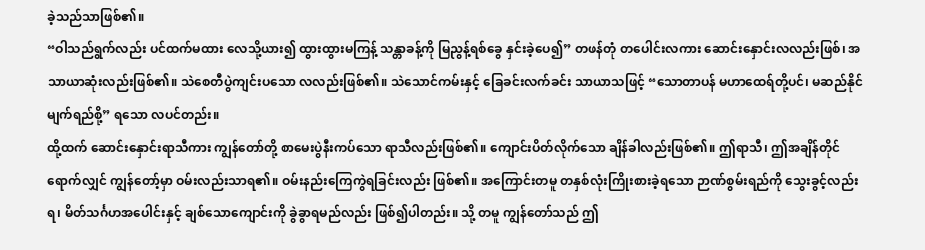ခဲ့သည်သာဖြစ်၏။
“ဝါသည်ရွက်လည်း ပင်ထက်မထား လေသို့ယား၍ ထွားထွားမကြန့် သန္တာခန့်ကို မြညွန့်ရစ်ခွေ နှင်းခဲ့ပေ၍” တဖန်တုံ တပေါင်းလကား ဆောင်းနှောင်းလလည်းဖြစ်၊ အသာယာဆုံးလည်းဖြစ်၏။ သဲစေတီပွဲကျင်းပသော လလည်းဖြစ်၏။ သဲသောင်ကမ်းနှင့် ခြေခင်းလက်ခင်း သာယာသဖြင့် “သောတာပန် မဟာထေရ်တို့ပင်၊ မဆည်နိုင် မျက်ရည်စို့” ရသော လပင်တည်း။
ထို့ထက် ဆောင်းနှောင်းရာသီကား ကျွန်တော်တို့ စာမေးပွဲနီးကပ်သော ရာသီလည်းဖြစ်၏။ ကျောင်းပိတ်လိုက်သော ချိန်ခါလည်းဖြစ်၏။ ဤရာသီ၊ ဤအချိန်တိုင်ရောက်လျှင် ကျွန်တော့်မှာ ဝမ်းလည်းသာရ၏။ ဝမ်းနည်းကြေကွဲရခြင်းလည်း ဖြစ်၏။ အကြောင်းတမူ တနှစ်လုံးကြိုးစားခဲ့ရသော ဉာဏ်စွမ်းရည်ကို သွေးခွင့်လည်းရ၊ မိတ်သင်္ဂဟအပေါင်းနှင့် ချစ်သောကျောင်းကို ခွဲခွာရမည်လည်း ဖြစ်၍ပါတည်း။ သို့ တမူ ကျွန်တော်သည် ဤ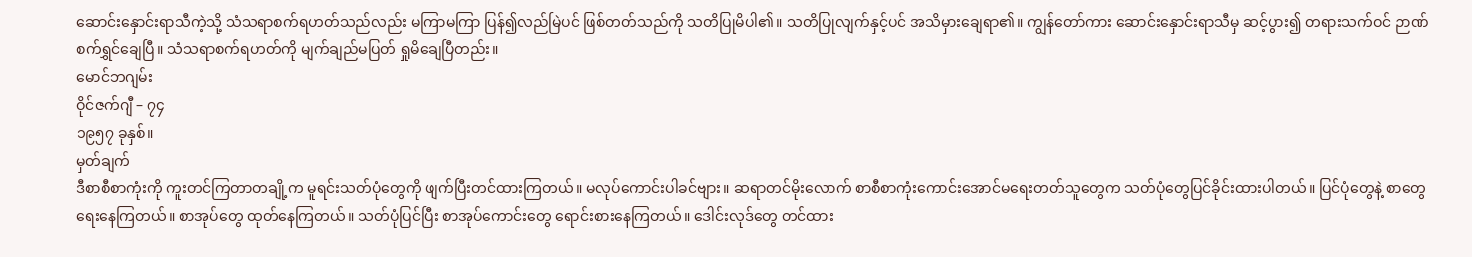ဆောင်းနှောင်းရာသီကဲ့သို့ သံသရာစက်ရဟတ်သည်လည်း မကြာမကြာ ပြန်၍လည်မြဲပင် ဖြစ်တတ်သည်ကို သတိပြုမိပါ၏။ သတိပြုလျက်နှင့်ပင် အသိမှားချေရာ၏။ ကျွန်တော်ကား ဆောင်းနှောင်းရာသီမှ ဆင့်ပွား၍ တရားသက်ဝင် ဉာဏ်စက်ရွှင်ချေပြီ။ သံသရာစက်ရဟတ်ကို မျက်ချည်မပြတ် ရှုမိချေပြီတည်း။
မောင်ဘဂျမ်း
ဝိုင်ဇက်ဂျီ – ၇၄
၁၉၅၇ ခုနှစ်။
မှတ်ချက်
ဒီစာစီစာကုံးကို ကူးတင်ကြတာတချို့က မူရင်းသတ်ပုံတွေကို ဖျက်ပြီးတင်ထားကြတယ်။ မလုပ်ကောင်းပါခင်ဗျား။ ဆရာတင်မိုးလောက် စာစီစာကုံးကောင်းအောင်မရေးတတ်သူတွေက သတ်ပုံတွေပြင်ခိုင်းထားပါတယ်။ ပြင်ပုံတွေနဲ့ စာတွေ ရေးနေကြတယ်။ စာအုပ်တွေ ထုတ်နေကြတယ်။ သတ်ပုံပြင်ပြီး စာအုပ်ကောင်းတွေ ရောင်းစားနေကြတယ်။ ဒေါင်းလုဒ်တွေ တင်ထား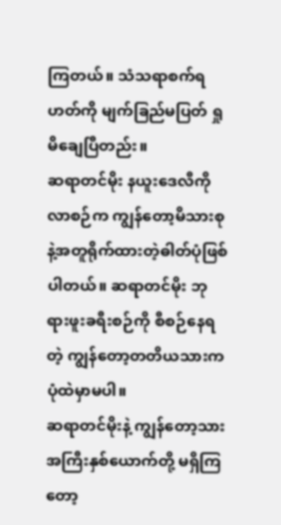ကြတယ်။ သံသရာစက်ရဟတ်ကို မျက်ခြည်မပြတ် ရှုမိချေပြီတည်း။
ဆရာတင်မိုး နယူးဒေလီကိုလာစဉ်က ကျွန်တော့မိသားစုနဲ့အတူရိုက်ထားတဲ့ဓါတ်ပုံဖြစ်ပါတယ်။ ဆရာတင်မိုး ဘုရားဖူးခရီးစဉ်ကို စီစဉ်နေရတဲ့ ကျွန်တော့တတိယသားက ပုံထဲမှာမပါ။
ဆရာတင်မိုးနဲ့ ကျွန်တော့သား အကြီးနှစ်ယောက်တို့ မရှိကြတော့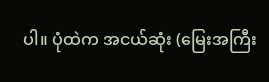ပါ။ ပုံထဲက အငယ်ဆုံး (မြေးအကြီး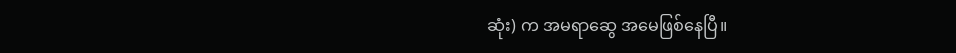ဆုံး) က အမရာဆွေ အမေဖြစ်နေပြီ။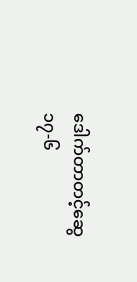ဒေါက်တာတင့်ဆွေ
၁၇-၆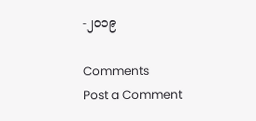-၂၀၁၉

Comments
Post a Comment